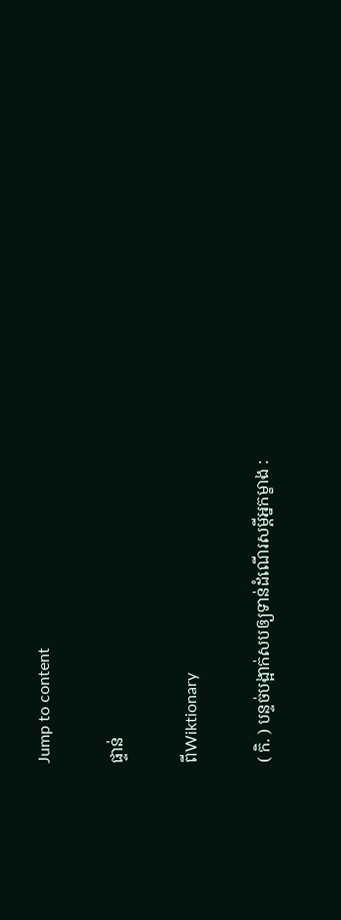Jump to content

ផ្ទាន់

ពីWiktionary

( កិ. ) បន្ទច់បង្អាក់សបឲ្យទាន់ដំណើរសម្ដីអ្នកម្ខាង :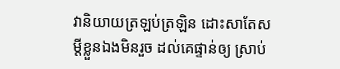វានិយាយត្រឡប់ត្រឡិន ដោះសាតែសម្ដីខ្លួនឯងមិនរួច ដល់គេផ្ទាន់ឲ្យ ស្រាប់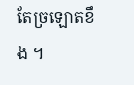តែច្រឡោតខឹង ។